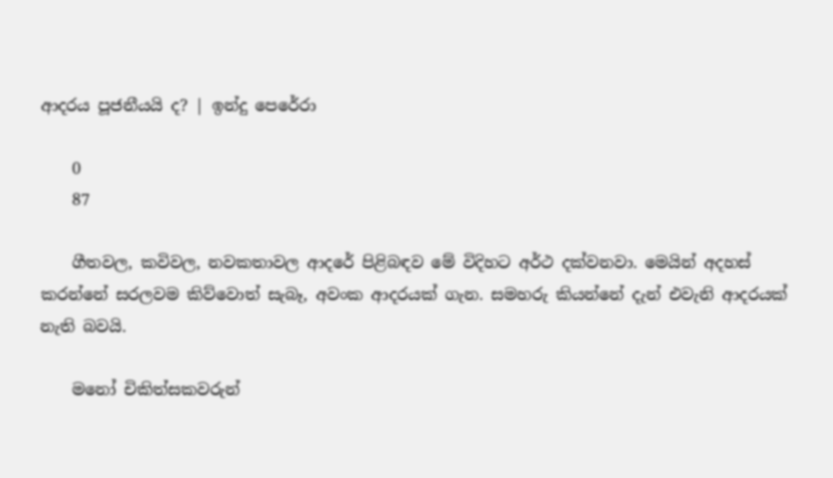ආදරය පූජනීයයි ද? | ඉන්දු පෙරේරා

    0
    87

    ගීතවල, කවිවල, නවකතාවල ආදරේ පිළිබඳව මේ විදිහට අර්ථ දක්වනවා. මෙයින් අදහස් කරන්නේ සරලවම කිව්වොත් සැබෑ, අවංක ආදරයක් ගැන. සමහරු කියන්නේ දැන් එවැනි ආදරයක් නැති බවයි.

    මනෝ චිකිත්සකවරුන්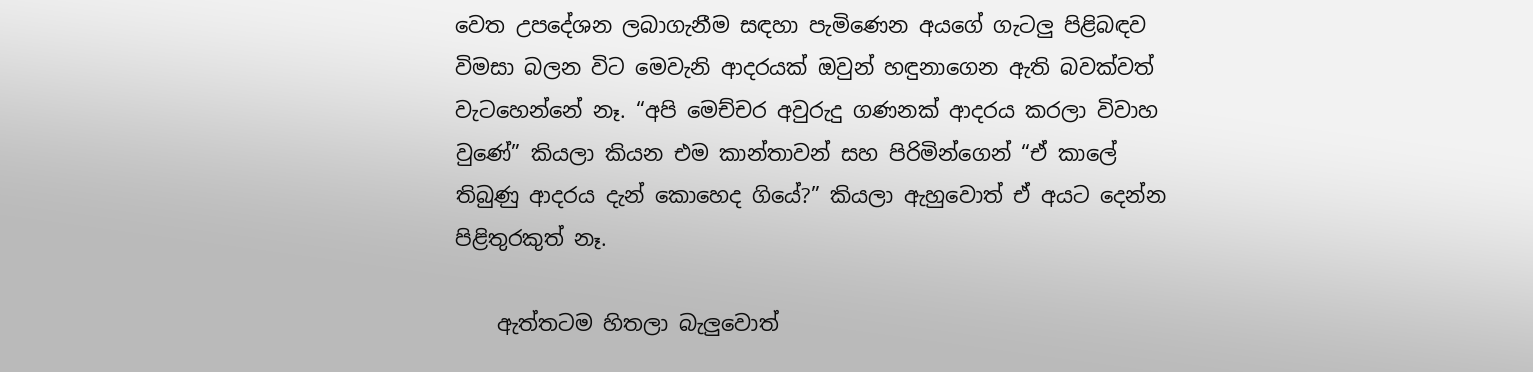වෙත උපදේශන ලබාගැනීම සඳහා පැමිණෙන අයගේ ගැටලු පිළිබඳව විමසා බලන විට මෙවැනි ආදරයක් ඔවුන් හඳුනාගෙන ඇති බවක්වත් වැටහෙන්නේ නෑ. “අපි මෙච්චර අවුරුදු ගණනක් ආදරය කරලා විවාහ වුණේ” කියලා කියන එම කාන්තාවන් සහ පිරිමින්ගෙන් “ඒ කාලේ තිබුණු ආදරය දැන් කොහෙද ගියේ?” කියලා ඇහුවොත් ඒ අයට දෙන්න පිළිතුරකුත් නෑ.

    ඇත්තටම හිතලා බැලුවොත්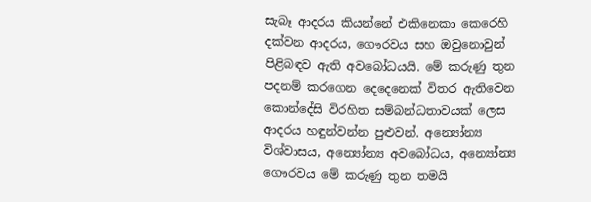සැබෑ ආදරය කියන්නේ එකිනෙකා කෙරෙහි දක්වන ආදරය, ගෞරවය සහ ඔවුනොවුන් පිළිබඳව ඇති අවබෝධයයි. මේ කරුණු තුන පදනම් කරගෙන දෙදෙනෙක් විතර ඇතිවෙන කොන්දේසි විරහිත සම්බන්ධතාවයක් ලෙස ආදරය හඳුන්වන්න පුළුවන්. අන්‍යෝන්‍ය විශ්වාසය, අන්‍යෝන්‍ය අවබෝධය, අන්‍යෝන්‍ය ගෞරවය මේ කරුණු තුන තමයි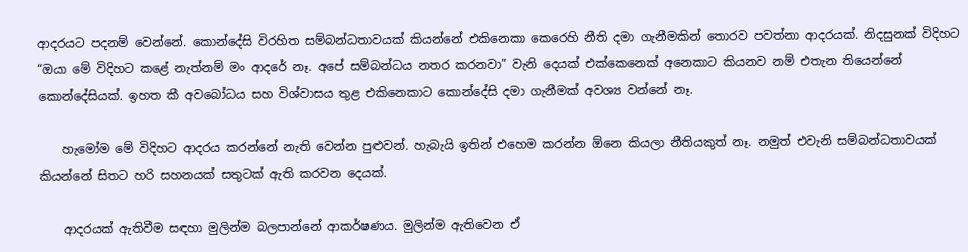ආදරයට පදනම් වෙන්නේ. කොන්දේසි විරහිත සම්බන්ධතාවයක් කියන්නේ එකිනෙකා කෙරෙහි නීති දමා ගැනීමකින් තොරව පවත්නා ආදරයක්. නිදසුනක් විදිහට “ඔයා මේ විදිහට කළේ නැත්නම් මං ආදරේ නෑ. අපේ සම්බන්ධය නතර කරනවා” වැනි දෙයක් එක්කෙනෙක් අනෙකාට කියනව නම් එතැන තියෙන්නේ කොන්දේසියක්. ඉහත කී අවබෝධය සහ විශ්වාසය තුළ එකිනෙකාට කොන්දේසි දමා ගැනීමක් අවශ්‍ය වන්නේ නෑ.

    හැමෝම මේ විදිහට ආදරය කරන්නේ නැති වෙන්න පුළුවන්. හැබැයි ඉතින් එහෙම කරන්න ඕනෙ කියලා නීතියකුත් නෑ. නමුත් එවැනි සම්බන්ධතාවයක් කියන්නේ සිතට හරි සහනයක් සතුටක් ඇති කරවන දෙයක්.

    ආදරයක් ඇතිවීම සඳහා මුලින්ම බලපාන්නේ ආකර්ෂණය. මුලින්ම ඇතිවෙන ඒ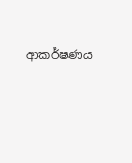ආකර්ෂණය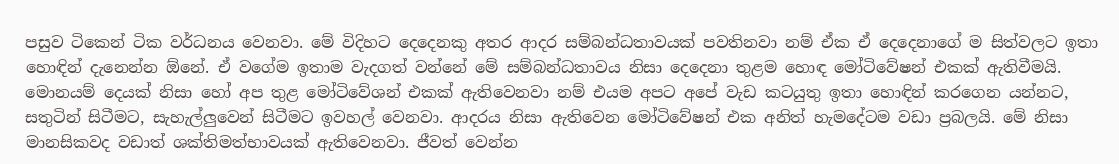පසුව ටිකෙන් ටික වර්ධනය වෙනවා. මේ විදිහට දෙදෙනකු අතර ආදර සම්බන්ධතාවයක් පවතිනවා නම් ඒක ඒ දෙදෙනාගේ ම සිත්වලට ඉතා හොඳින් දැනෙන්න ඕනේ. ඒ වගේම ඉතාම වැදගත් වන්නේ මේ සම්බන්ධතාවය නිසා දෙදෙනා තුළම හොඳ මෝටිවේෂන් එකක් ඇතිවීමයි. මොනයම් දෙයක් නිසා හෝ අප තුළ මෝටිවේශන් එකක් ඇතිවෙනවා නම් එයම අපට අපේ වැඩ කටයුතු ඉතා හොඳින් කරගෙන යන්නට, සතුටින් සිටීමට, සැහැල්ලුවෙන් සිටීමට ඉවහල් වෙනවා. ආදරය නිසා ඇතිවෙන මෝටිවේෂන් එක අනිත් හැමදේටම වඩා ප්‍රබලයි. මේ නිසා මානසිකවද වඩාත් ශක්තිමත්භාවයක් ඇතිවෙනවා. ජීවත් වෙන්න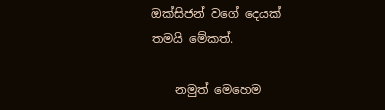ඔක්සිජන් වගේ දෙයක් තමයි මේකත්.

    නමුත් මෙහෙම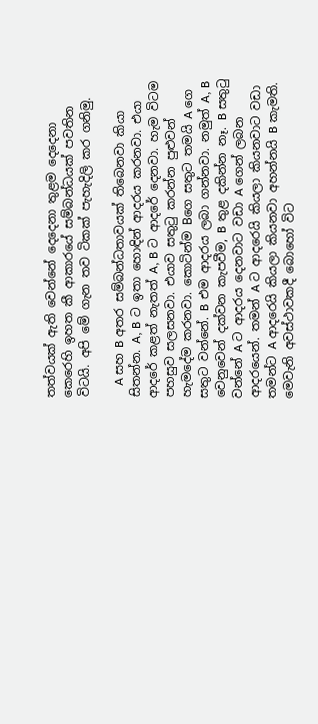තත්වයක් ඇති වෙන්නේ දෙදෙනා තුළම දෙදෙනා කෙරෙහි ඉහත කී ආකාරයේ සම්බන්ධයක් පවතින විටයි. අපි මේ ගැන තව ටිකක් පැහැදිලි කර ගනිමු.

    A සහ B අතර සම්බන්ධතාවයක් තිබෙනවා කියා සිතන්න. A, B ට ඉතා හොඳින් ආදරය කරනවා. එයා ආදරේ කළත් නැතත් A, B ට ආදරේ දෙනවා. හැම විටම පහසුව සලසනවා. එයාව සතුටු කරන්න පුළුවන් හැමදේම කරනවා. කොටින්ම Bගෙ සතුට තමයි A ගෙ සතුට වන්නේ. B එම ආදරය ලබා ගන්නවා. නමුත් A, B වෙනුවෙන් දක්වන කැපවීම, B තුළ දකින්න නෑ. B සතුටු වන්නේ A ට ආදරය දෙනවාට වඩා A ගෙන් ලබන ආදරයෙන්. තමන් A ට ආදරෙයි කියලා කියනවාට වඩා තමන්ට A ආදරෙයි කියලා කියනවා අහන්නයි B කැමති. මෙවැනි අවස්ථාවකදී බොහෝ විට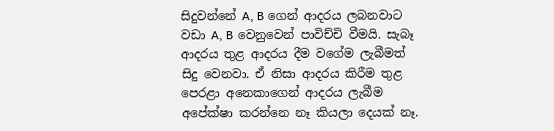සිදුවන්නේ A, B ගෙන් ආදරය ලබනවාට වඩා A, B වෙනුවෙන් පාවිච්චි වීමයි. සැබෑ ආදරය තුළ ආදරය දීම වගේම ලැබීමත් සිදු වෙනවා. ඒ නිසා ආදරය කිරීම තුළ පෙරළා අනෙකාගෙන් ආදරය ලැබීම අපේක්ෂා කරන්නෙ නෑ කියලා දෙයක් නෑ.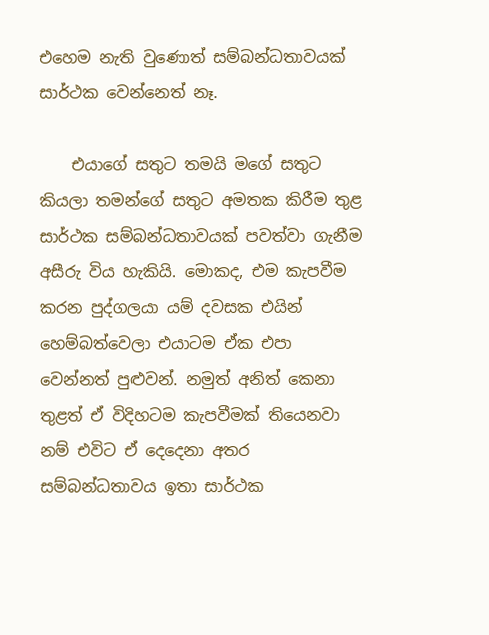එහෙම නැති වුණොත් සම්බන්ධතාවයක් සාර්ථක වෙන්නෙත් නෑ.

    එයාගේ සතුට තමයි මගේ සතුට කියලා තමන්ගේ සතුට අමතක කිරීම තුළ සාර්ථක සම්බන්ධතාවයක් පවත්වා ගැනීම අසීරු විය හැකියි. මොකද, එම කැපවීම කරන පුද්ගලයා යම් දවසක එයින් හෙම්බත්වෙලා එයාටම ඒක එපා වෙන්නත් පුළුවන්. නමුත් අනිත් කෙනා තුළත් ඒ විදිහටම කැපවීමක් තියෙනවා නම් එවිට ඒ දෙදෙනා අතර සම්බන්ධතාවය ඉතා සාර්ථක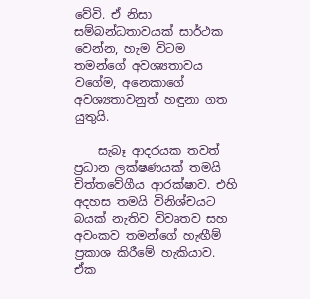වේවි. ඒ නිසා සම්බන්ධතාවයක් සාර්ථක වෙන්න, හැම විටම තමන්ගේ අවශ්‍යතාවය වගේම, අනෙකාගේ අවශ්‍යතාවනුත් හඳුනා ගත යුතුයි.

    සැබෑ ආදරයක තවත් ප්‍රධාන ලක්ෂණයක් තමයි චිත්තවේගීය ආරක්ෂාව. එහි අදහස තමයි විනිශ්චයට බයක් නැතිව විවෘතව සහ අවංකව තමන්ගේ හැඟීම් ප්‍රකාශ කිරීමේ හැකියාව. ඒක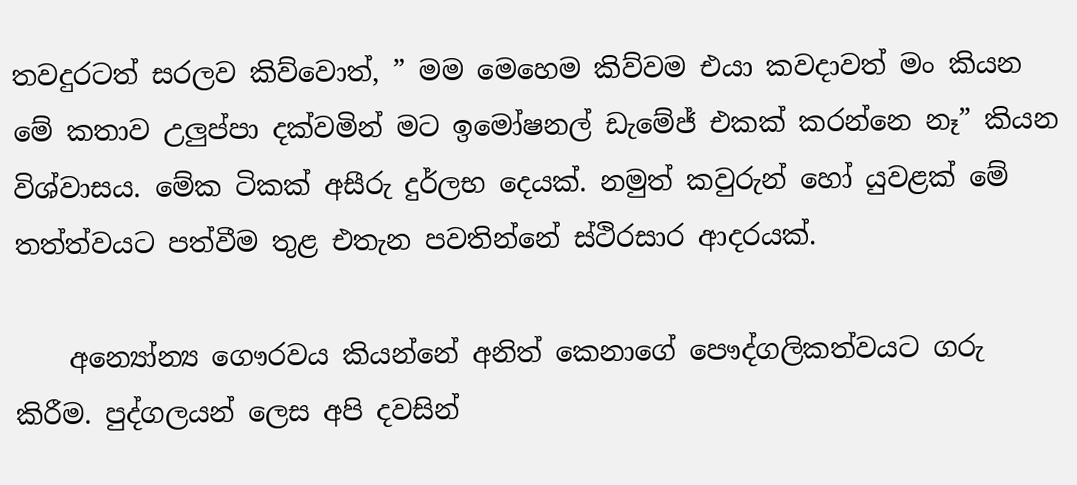තවදුරටත් සරලව කිව්වොත්, ” මම මෙහෙම කිව්වම එයා කවදාවත් මං කියන මේ කතාව උලුප්පා දක්වමින් මට ඉමෝෂනල් ඩැමේජ් එකක් කරන්නෙ නෑ” කියන විශ්වාසය. මේක ටිකක් අසීරු දුර්ලභ දෙයක්. නමුත් කවුරුන් හෝ යුවළක් මේ තත්ත්වයට පත්වීම තුළ එතැන පවතින්නේ ස්ථිරසාර ආදරයක්.

    අන්‍යෝන්‍ය ගෞරවය කියන්නේ අනිත් කෙනාගේ පෞද්ගලිකත්වයට ගරු කිරීම. පුද්ගලයන් ලෙස අපි දවසින්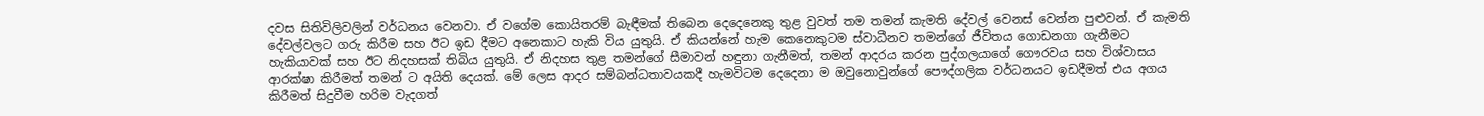දවස සිතිවිලිවලින් වර්ධනය වෙනවා. ඒ වගේම කොයිතරම් බැඳීමක් තිබෙන දෙදෙනෙකු තුළ වුවත් තම තමන් කැමති දේවල් වෙනස් වෙන්න පුළුවන්. ඒ කැමති දේවල්වලට ගරු කිරීම සහ ඊට ඉඩ දීමට අනෙකාට හැකි විය යුතුයි. ඒ කියන්නේ හැම කෙනෙකුටම ස්වාධීනව තමන්ගේ ජීවිතය ගොඩනගා ගැනීමට හැකියාවක් සහ ඊට නිදහසක් තිබිය යුතුයි. ඒ නිදහස තුළ තමන්ගේ සීමාවන් හඳුනා ගැනීමත්, තමන් ආදරය කරන පුද්ගලයාගේ ගෞරවය සහ විශ්වාසය ආරක්ෂා කිරීමත් තමන් ට අයිති දෙයක්. මේ ලෙස ආදර සම්බන්ධතාවයකදී හැමවිටම දෙදෙනා ම ඔවුනොවුන්ගේ පෞද්ගලික වර්ධනයට ඉඩදීමත් එය අගය කිරීමත් සිදුවීම හරිම වැදගත්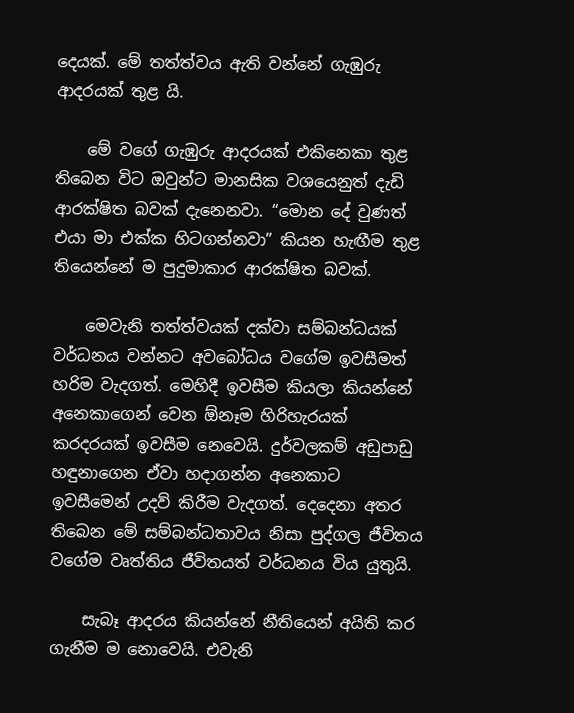දෙයක්. මේ තත්ත්වය ඇති වන්නේ ගැඹුරු ආදරයක් තුළ යි.

    මේ වගේ ගැඹුරු ආදරයක් එකිනෙකා තුළ තිබෙන විට ඔවුන්ට මානසික වශයෙනුත් දැඩි ආරක්ෂිත බවක් දැනෙනවා. “මොන දේ වුණත් එයා මා එක්ක හිටගන්නවා” කියන හැඟීම තුළ තියෙන්නේ ම පුදුමාකාර ආරක්ෂිත බවක්.

    මෙවැනි තත්ත්වයක් දක්වා සම්බන්ධයක් වර්ධනය වන්නට අවබෝධය වගේම ඉවසීමත් හරිම වැදගත්. මෙහිදී ඉවසීම කියලා කියන්නේ අනෙකාගෙන් වෙන ඕනෑම හිරිහැරයක් කරදරයක් ඉවසීම නෙවෙයි. දුර්වලකම් අඩුපාඩු හඳුනාගෙන ඒවා හදාගන්න අනෙකාට ඉවසීමෙන් උදව් කිරීම වැදගත්. දෙදෙනා අතර තිබෙන මේ සම්බන්ධතාවය නිසා පුද්ගල ජීවිතය වගේම වෘත්තිය ජීවිතයත් වර්ධනය විය යුතුයි.

    සැබෑ ආදරය කියන්නේ නීතියෙන් අයිති කර ගැනීම ම නොවෙයි. එවැනි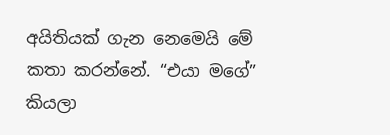අයිතියක් ගැන නෙමෙයි මේ කතා කරන්නේ. “එයා මගේ” කියලා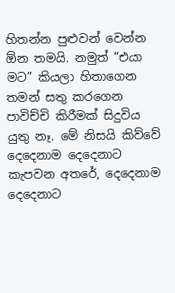හිතන්න පුළුවන් වෙන්න ඕන තමයි. නමුත් “එයා මට” කියලා හිතාගෙන තමන් සතු කරගෙන පාවිච්චි කිරීමක් සිදුවිය යුතු නෑ. මේ නිසයි කිව්වේ දෙදෙනාම දෙදෙනාට කැපවන අතරේ, දෙදෙනාම දෙදෙනාට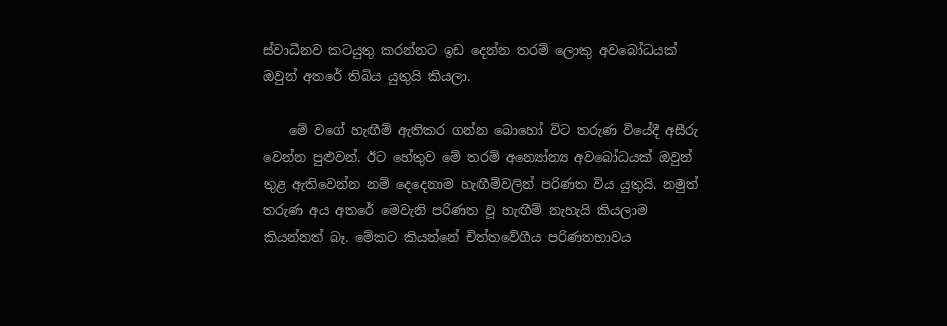ස්වාධීනව කටයුතු කරන්නට ඉඩ දෙන්න තරම් ලොකු අවබෝධයක් ඔවුන් අතරේ තිබිය යුතුයි කියලා.

    මේ වගේ හැඟීම් ඇතිකර ගන්න බොහෝ විට තරුණ වියේදී අසීරු වෙන්න පුළුවන්. ඊට හේතුව මේ තරම් අන්‍යෝන්‍ය අවබෝධයක් ඔවුන් තුළ ඇතිවෙන්න නම් දෙදෙනාම හැඟීම්වලින් පරිණත විය යුතුයි. නමුත් තරුණ අය අතරේ මෙවැනි පරිණත වූ හැඟීම් නැහැයි කියලාම කියන්නත් බෑ. මේකට කියන්නේ චිත්තවේගීය පරිණතභාවය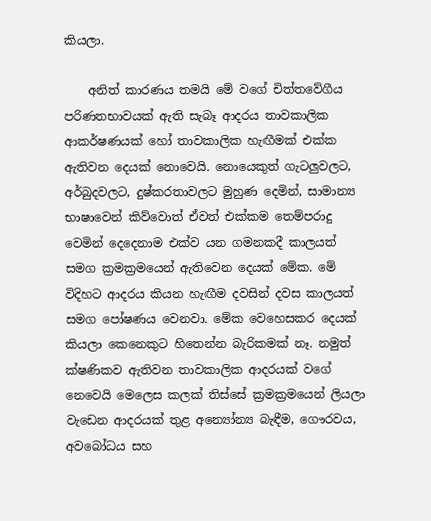කියලා.

    අනිත් කාරණය තමයි මේ වගේ චිත්තවේගීය පරිණතභාවයක් ඇති සැබෑ ආදරය තාවකාලික ආකර්ෂණයක් හෝ තාවකාලික හැඟීමක් එක්ක ඇතිවන දෙයක් නොවෙයි. නොයෙකුත් ගැටලුවලට, අර්බුදවලට, දුෂ්කරතාවලට මුහුණ දෙමින්, සාමාන්‍ය භාෂාවෙන් කිව්වොත් ඒවත් එක්කම තෙම්පරාදු වෙමින් දෙදෙනාම එක්ව යන ගමනකදී කාලයත් සමග ක්‍රමක්‍රමයෙන් ඇතිවෙන දෙයක් මේක. මේ විදිහට ආදරය කියන හැඟීම දවසින් දවස කාලයත් සමග පෝෂණය වෙනවා. මේක වෙහෙසකර දෙයක් කියලා කෙනෙකුට හිතෙන්න බැරිකමක් නෑ. නමුත් ක්ෂණිකව ඇතිවන තාවකාලික ආදරයක් වගේ නෙවෙයි මෙලෙස කලක් තිස්සේ ක්‍රමක්‍රමයෙන් ලියලා වැඩෙන ආදරයක් තුළ අන්‍යෝන්‍ය බැඳීම, ගෞරවය, අවබෝධය සහ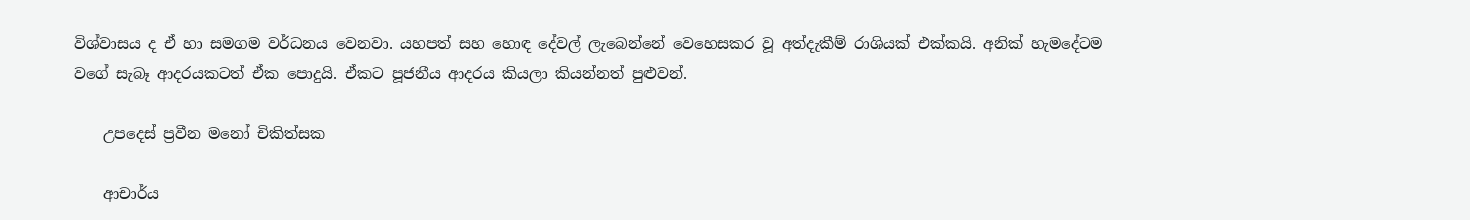විශ්වාසය ද ඒ හා සමගම වර්ධනය වෙනවා. යහපත් සහ හොඳ දේවල් ලැබෙන්නේ වෙහෙසකර වූ අත්දැකීම් රාශියක් එක්කයි. අනික් හැමදේටම වගේ සැබෑ ආදරයකටත් ඒක පොදුයි. ඒකට පූජනීය ආදරය කියලා කියන්නත් පුළුවන්.

    උපදෙස් ප්‍රවීන මනෝ චිකිත්සක

    ආචාර්ය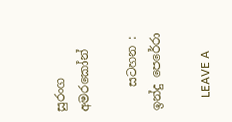සුරංග අමරකෝන්

    සටහන : ඉන්දු පෙරේරා

    LEAVE A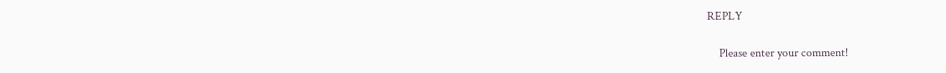REPLY

    Please enter your comment!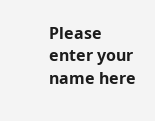Please enter your name here